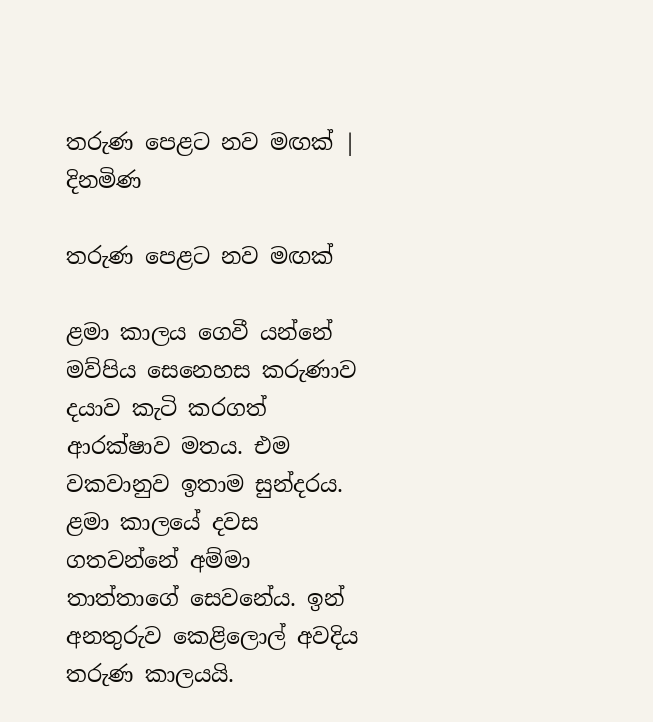තරුණ පෙළට නව මඟක් | දිනමිණ

තරුණ පෙළට නව මඟක්

ළමා කාලය ගෙවී යන්නේ මව්පිය සෙනෙහස කරුණාව දයාව කැටි කරගත් ආරක්ෂාව මතය. එම වකවානුව ඉතාම සුන්දරය. ළමා කාලයේ දවස ගතවන්නේ අම්මා තාත්තාගේ සෙවනේය. ඉන් අනතුරුව කෙළිලොල් අවදිය තරුණ කාලයයි.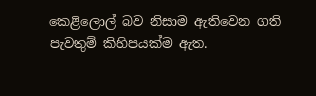කෙළිලොල් බව නිසාම ඇතිවෙන ගති පැවතුම් කිහිපයක්ම ඇත.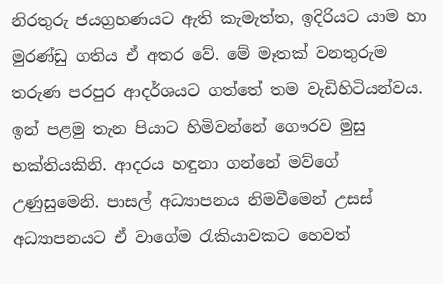නිරතුරු ජයග්‍රහණයට ඇති කැමැත්ත, ඉදිරියට යාම හා මුරණ්ඩු ගතිය ඒ අතර වේ. මේ මෑතක් වනතුරුම තරුණ පරපුර ආදර්ශයට ගත්තේ තම වැඩිහිටියන්වය. ඉන් පළමු තැන පියාට හිමිවන්නේ ගෞරව මුසු භක්තියකිනි. ආදරය හඳුනා ගන්නේ මව්ගේ උණුසුමෙනි. පාසල් අධ්‍යාපනය නිමවීමෙන් උසස් අධ්‍යාපනයට ඒ වාගේම රැකියාවකට හෙවත්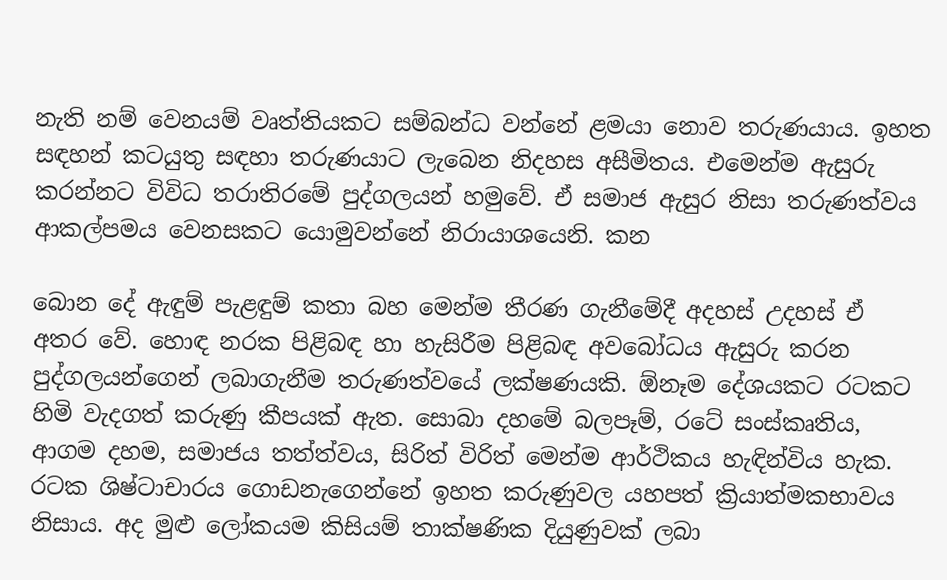නැති නම් වෙනයම් වෘත්තියකට සම්බන්ධ වන්නේ ළමයා නොව තරුණයාය. ඉහත සඳහන් කටයුතු සඳහා තරුණයාට ලැබෙන නිදහස අසීමිතය. එමෙන්ම ඇසුරු කරන්නට විවිධ තරාතිරමේ පුද්ගලයන් හමුවේ. ඒ සමාජ ඇසුර නිසා තරුණත්වය ආකල්පමය වෙනසකට යොමුවන්නේ නිරායාශයෙනි. කන

බොන දේ ඇඳුම් පැළඳුම් කතා බහ මෙන්ම තීරණ ගැනීමේදී අදහස් උදහස් ඒ අතර වේ. හොඳ නරක පිළිබඳ හා හැසිරීම පිළිබඳ අවබෝධය ඇසුරු කරන පුද්ගලයන්ගෙන් ලබාගැනීම තරුණත්වයේ ලක්ෂණයකි. ඕනෑම දේශයකට රටකට හිමි වැදගත් කරුණු කීපයක් ඇත. සොබා දහමේ බලපෑම්, රටේ සංස්කෘතිය, ආගම දහම, සමාජය තත්ත්වය, සිරිත් විරිත් මෙන්ම ආර්ථිකය හැඳින්විය හැක. රටක ශිෂ්ටාචාරය ගොඩනැගෙන්නේ ඉහත කරුණුවල යහපත් ක්‍රියාත්මකභාවය නිසාය. අද මුළු ලෝකයම කිසියම් තාක්ෂණික දියුණුවක් ලබා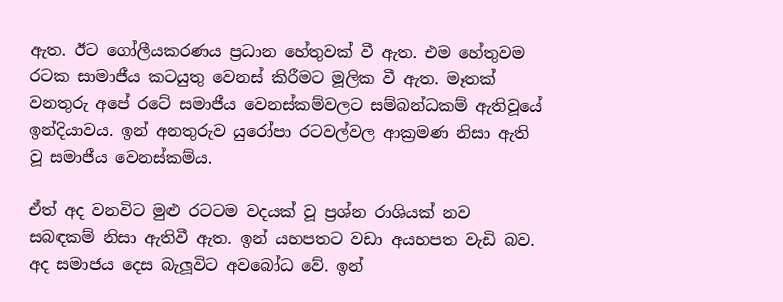ඇත. ඊට ගෝලීයකරණය ප්‍රධාන හේතුවක් වී ඇත. එම හේතුවම රටක සාමාජීය කටයුතු වෙනස් කිරීමට මූලික වී ඇත. මෑතක් වනතුරු අපේ රටේ සමාජීය වෙනස්කම්වලට සම්බන්ධකම් ඇතිවූයේ ඉන්දියාවය. ඉන් අනතුරුව යුරෝපා රටවල්වල ආක්‍රමණ නිසා ඇති වූ සමාජීය වෙනස්කම්ය.

ඒත් අද වනවිට මුළු රටටම වදයක් වූ ප්‍රශ්න රාශියක් නව සබඳකම් නිසා ඇතිවී ඇත. ඉන් යහපතට වඩා අයහපත වැඩි බව. අද සමාජය දෙස බැලූවිට අවබෝධ වේ. ඉන්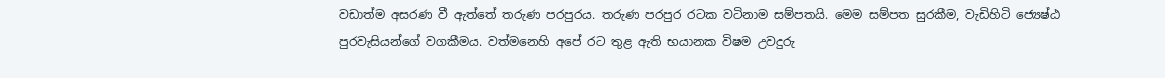වඩාත්ම අසරණ වී ඇත්තේ තරුණ පරපුරය. තරුණ පරපුර රටක වටිනාම සම්පතයි. මෙම සම්පත සුරකීම, වැඩිහිටි ජ්‍යෙෂ්ඨ පුරවැසියන්ගේ වගකීමය. වත්මනෙහි අපේ රට තුළ ඇති භයානක විෂම උවදුරු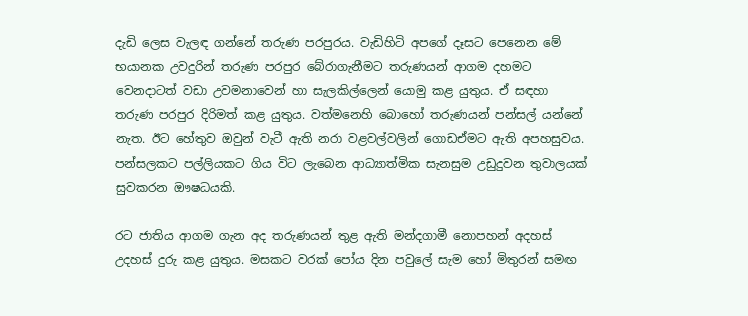දැඩි ලෙස වැලඳ ගන්නේ තරුණ පරපුරය. වැඩිහිටි අපගේ දෑසට පෙනෙන මේ භයානක උවදුරින් තරුණ පරපුර බේරාගැනීමට තරුණයන් ආගම දහමට වෙනදාටත් වඩා උවමනාවෙන් හා සැලකිල්ලෙන් යොමු කළ යුතුය. ඒ සඳහා තරුණ පරපුර දිරිමත් කළ යුතුය. වත්මනෙහි බොහෝ තරුණයන් පන්සල් යන්නේ නැත. ඊට හේතුව ඔවුන් වැටී ඇති නරා වළවල්වලින් ගොඩඒමට ඇති අපහසුවය. පන්සලකට පල්ලියකට ගිය විට ලැබෙන ආධ්‍යාත්මික සැනසුම උඩුදුවන තුවාලයක් සුවකරන ‍ඖෂධයකි.

රට ජාතිය ආගම ගැන අද තරුණයන් තුළ ඇති මන්දගාමී නොපහන් අදහස් උදහස් දුරු කළ යුතුය. මසකට වරක් පෝය දින පවුලේ සැම හෝ මිතුරන් සමඟ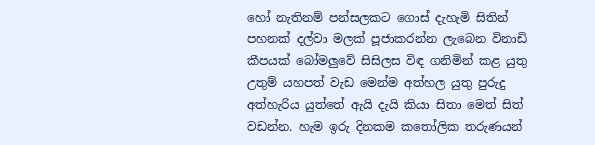හෝ නැතිනම් පන්සලකට ගොස් දැහැමි සිතින් පහනක් දල්වා මලක් පූජාකරන්න ලැබෙන විනාඩි කීපයක් බෝමලුවේ සිසිලස විඳ ගනිමින් කළ යුතු උතුම් යහපත් වැඩ මෙන්ම අත්හල යුතු පුරුදු අත්හැරිය යුත්තේ ඇයි දැයි කියා සිතා මෙත් සිත් වඩන්න. හැම ඉරු දිනකම කතෝලික තරුණයන්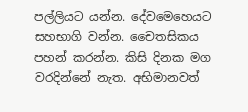පල්ලියට යන්න. දේවමෙහෙයට සහභාගි වන්න. චෛතසිකය පහන් කරන්න. කිසි දිනක මග වරදින්නේ නැත. අභිමානවත්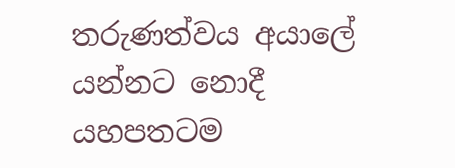තරුණත්වය අයාලේ යන්නට නොදී යහපතටම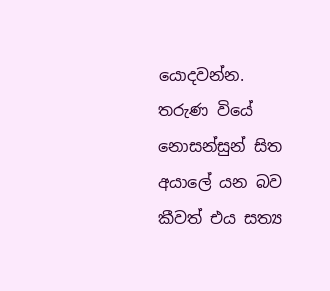යොදවන්න. තරුණ වියේ නොසන්සුන් සිත අයාලේ යන බව කීවත් එය සත්‍ය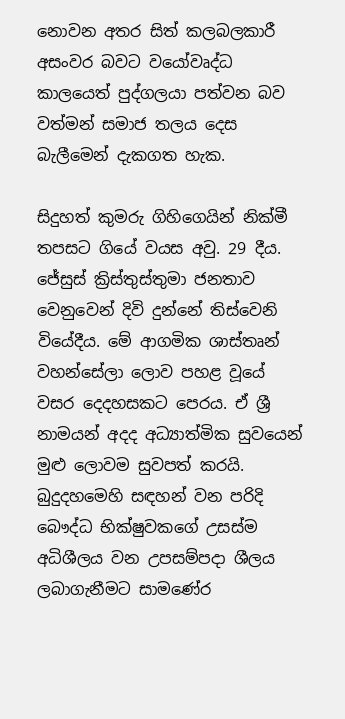නොවන අතර සිත් කලබලකාරී අසංවර බවට වයෝවෘද්ධ කාලයෙත් පුද්ගලයා පත්වන බව වත්මන් සමාජ තලය දෙස බැලීමෙන් දැකගත හැක.

සිදුහත් කුමරු ගිහිගෙයින් නික්මී තපසට ගියේ වයස අවු. 29 දීය. ජේසුස් ක්‍රිස්තුස්තුමා ජනතාව වෙනුවෙන් දිවි දුන්නේ තිස්වෙනි වියේදීය. මේ ආගමික ශාස්තෘන් වහන්සේලා ලොව පහළ වූයේ වසර දෙදහසකට පෙරය. ඒ ශ්‍රී නාමයන් අදද අධ්‍යාත්මික සුවයෙන් මුළු ලොවම සුවපත් කරයි. බුදුදහමෙහි සඳහන් වන පරිදි බෞද්ධ භික්ෂුවකගේ උසස්ම අධිශීලය වන උපසම්පදා ශීලය ලබාගැනීමට සාමණේර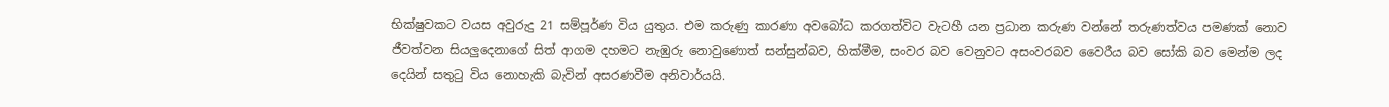භික්ෂුවකට වයස අවුරුදු 21 සම්පූර්ණ විය යුතුය. එම කරුණු කාරණා අවබෝධ කරගත්විට වැටහී යන ප්‍රධාන කරුණ වන්නේ තරුණත්වය පමණක් නොව ජීවත්වන සියලුදෙනාගේ සිත් ආගම දහමට නැඹුරු නොවුණොත් සන්සුන්බව, හික්මීම, සංවර බව වෙනුවට අසංවරබව වෛරීය බව සෝකි බව මෙන්ම ලද දෙයින් සතුටු විය නොහැකි බැවින් අසරණවීම අනිවාර්යයි.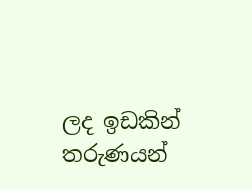ලද ඉඩකින් තරුණයන්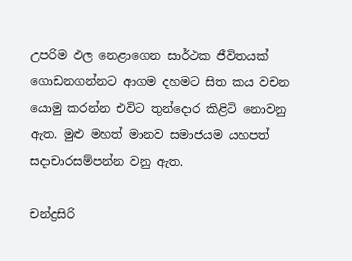උපරිම ඵල නෙළාගෙන සාර්ථක ජීවිතයක් ගොඩනගන්නට ආගම දහමට සිත කය වචන යොමු කරන්න එවිට තුන්දොර කිළිටි නොවනු ඇත. මුළු මහත් මානව සමාජයම යහපත් සදාචාරසම්පන්න වනු ඇත.

චන්ද්‍රසිරි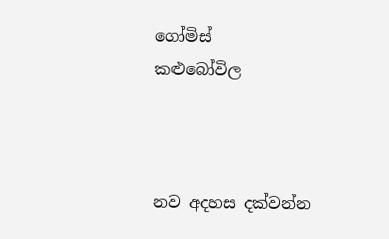ගෝමිස්
කළුබෝවිල



නව අදහස දක්වන්න